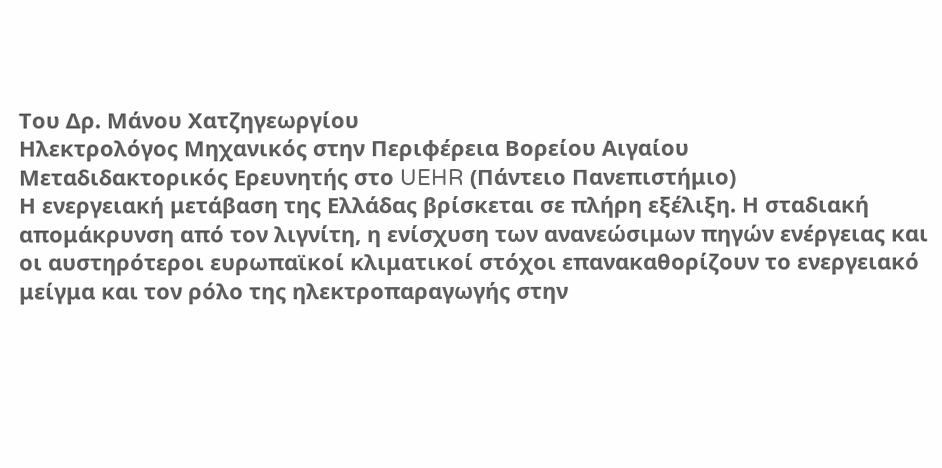Του Δρ. Μάνου Χατζηγεωργίου
Ηλεκτρολόγος Μηχανικός στην Περιφέρεια Βορείου Αιγαίου
Μεταδιδακτορικός Ερευνητής στο UEHR (Πάντειο Πανεπιστήμιο)
Η ενεργειακή μετάβαση της Ελλάδας βρίσκεται σε πλήρη εξέλιξη. Η σταδιακή απομάκρυνση από τον λιγνίτη, η ενίσχυση των ανανεώσιμων πηγών ενέργειας και οι αυστηρότεροι ευρωπαϊκοί κλιματικοί στόχοι επανακαθορίζουν το ενεργειακό μείγμα και τον ρόλο της ηλεκτροπαραγωγής στην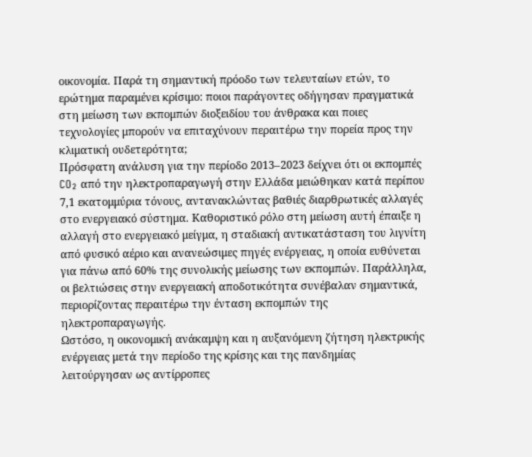οικονομία. Παρά τη σημαντική πρόοδο των τελευταίων ετών, το ερώτημα παραμένει κρίσιμο: ποιοι παράγοντες οδήγησαν πραγματικά στη μείωση των εκπομπών διοξειδίου του άνθρακα και ποιες τεχνολογίες μπορούν να επιταχύνουν περαιτέρω την πορεία προς την κλιματική ουδετερότητα;
Πρόσφατη ανάλυση για την περίοδο 2013–2023 δείχνει ότι οι εκπομπές CO₂ από την ηλεκτροπαραγωγή στην Ελλάδα μειώθηκαν κατά περίπου 7,1 εκατομμύρια τόνους, αντανακλώντας βαθιές διαρθρωτικές αλλαγές στο ενεργειακό σύστημα. Καθοριστικό ρόλο στη μείωση αυτή έπαιξε η αλλαγή στο ενεργειακό μείγμα, η σταδιακή αντικατάσταση του λιγνίτη από φυσικό αέριο και ανανεώσιμες πηγές ενέργειας, η οποία ευθύνεται για πάνω από 60% της συνολικής μείωσης των εκπομπών. Παράλληλα, οι βελτιώσεις στην ενεργειακή αποδοτικότητα συνέβαλαν σημαντικά, περιορίζοντας περαιτέρω την ένταση εκπομπών της ηλεκτροπαραγωγής.
Ωστόσο, η οικονομική ανάκαμψη και η αυξανόμενη ζήτηση ηλεκτρικής ενέργειας μετά την περίοδο της κρίσης και της πανδημίας λειτούργησαν ως αντίρροπες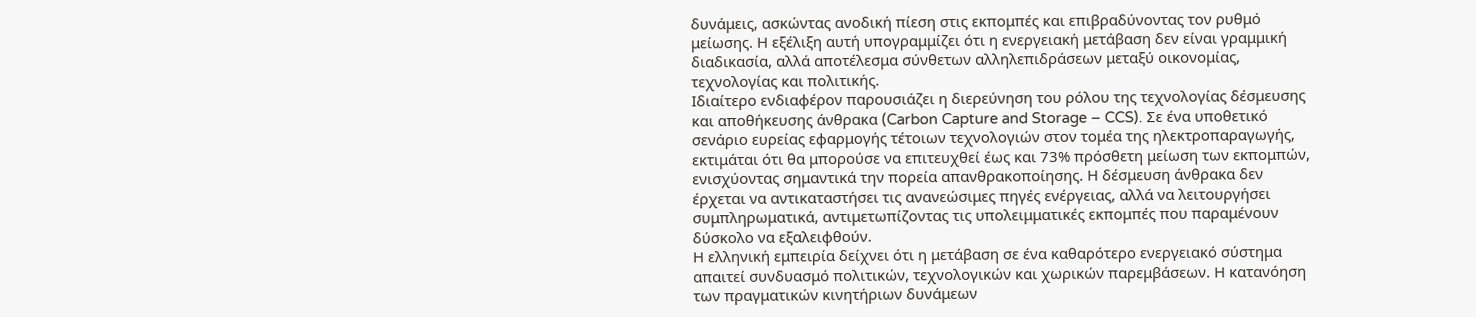δυνάμεις, ασκώντας ανοδική πίεση στις εκπομπές και επιβραδύνοντας τον ρυθμό μείωσης. Η εξέλιξη αυτή υπογραμμίζει ότι η ενεργειακή μετάβαση δεν είναι γραμμική διαδικασία, αλλά αποτέλεσμα σύνθετων αλληλεπιδράσεων μεταξύ οικονομίας, τεχνολογίας και πολιτικής.
Ιδιαίτερο ενδιαφέρον παρουσιάζει η διερεύνηση του ρόλου της τεχνολογίας δέσμευσης και αποθήκευσης άνθρακα (Carbon Capture and Storage – CCS). Σε ένα υποθετικό σενάριο ευρείας εφαρμογής τέτοιων τεχνολογιών στον τομέα της ηλεκτροπαραγωγής, εκτιμάται ότι θα μπορούσε να επιτευχθεί έως και 73% πρόσθετη μείωση των εκπομπών, ενισχύοντας σημαντικά την πορεία απανθρακοποίησης. Η δέσμευση άνθρακα δεν έρχεται να αντικαταστήσει τις ανανεώσιμες πηγές ενέργειας, αλλά να λειτουργήσει συμπληρωματικά, αντιμετωπίζοντας τις υπολειμματικές εκπομπές που παραμένουν δύσκολο να εξαλειφθούν.
Η ελληνική εμπειρία δείχνει ότι η μετάβαση σε ένα καθαρότερο ενεργειακό σύστημα απαιτεί συνδυασμό πολιτικών, τεχνολογικών και χωρικών παρεμβάσεων. Η κατανόηση των πραγματικών κινητήριων δυνάμεων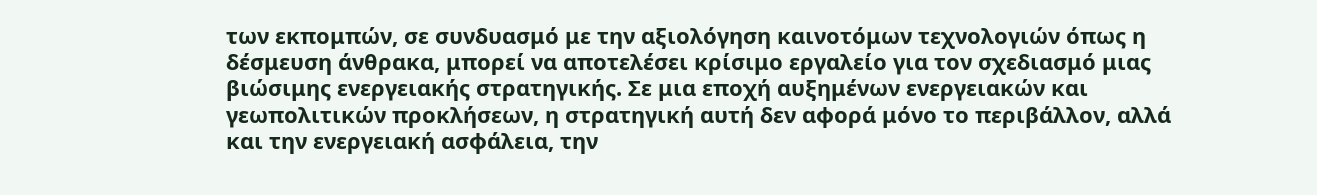των εκπομπών, σε συνδυασμό με την αξιολόγηση καινοτόμων τεχνολογιών όπως η δέσμευση άνθρακα, μπορεί να αποτελέσει κρίσιμο εργαλείο για τον σχεδιασμό μιας βιώσιμης ενεργειακής στρατηγικής. Σε μια εποχή αυξημένων ενεργειακών και γεωπολιτικών προκλήσεων, η στρατηγική αυτή δεν αφορά μόνο το περιβάλλον, αλλά και την ενεργειακή ασφάλεια, την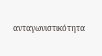ανταγωνιστικότητα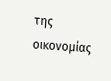της οικονομίας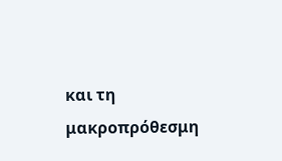και τη μακροπρόθεσμη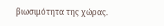βιωσιμότητα της χώρας.